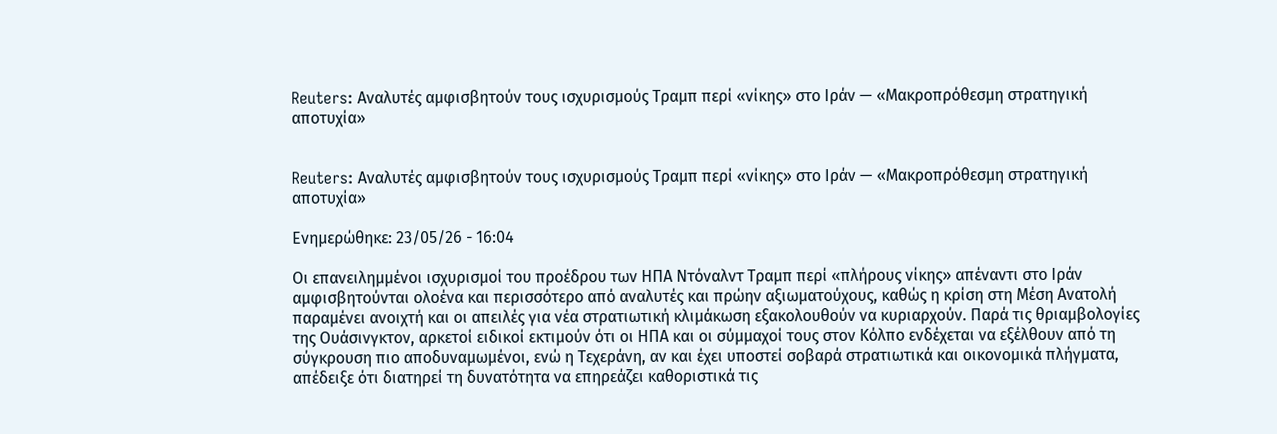Reuters: Αναλυτές αμφισβητούν τους ισχυρισμούς Τραμπ περί «νίκης» στο Ιράν — «Μακροπρόθεσμη στρατηγική αποτυχία»


Reuters: Αναλυτές αμφισβητούν τους ισχυρισμούς Τραμπ περί «νίκης» στο Ιράν — «Μακροπρόθεσμη στρατηγική αποτυχία»

Ενημερώθηκε: 23/05/26 - 16:04

Οι επανειλημμένοι ισχυρισμοί του προέδρου των ΗΠΑ Ντόναλντ Τραμπ περί «πλήρους νίκης» απέναντι στο Ιράν αμφισβητούνται ολοένα και περισσότερο από αναλυτές και πρώην αξιωματούχους, καθώς η κρίση στη Μέση Ανατολή παραμένει ανοιχτή και οι απειλές για νέα στρατιωτική κλιμάκωση εξακολουθούν να κυριαρχούν. Παρά τις θριαμβολογίες της Ουάσινγκτον, αρκετοί ειδικοί εκτιμούν ότι οι ΗΠΑ και οι σύμμαχοί τους στον Κόλπο ενδέχεται να εξέλθουν από τη σύγκρουση πιο αποδυναμωμένοι, ενώ η Τεχεράνη, αν και έχει υποστεί σοβαρά στρατιωτικά και οικονομικά πλήγματα, απέδειξε ότι διατηρεί τη δυνατότητα να επηρεάζει καθοριστικά τις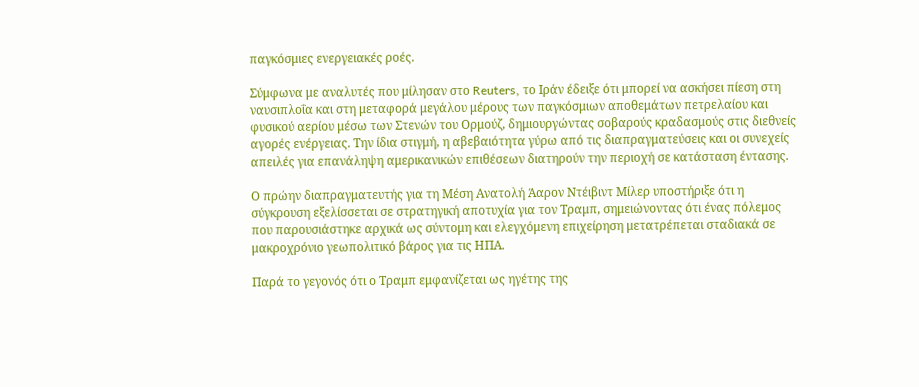παγκόσμιες ενεργειακές ροές.

Σύμφωνα με αναλυτές που μίλησαν στο Reuters, το Ιράν έδειξε ότι μπορεί να ασκήσει πίεση στη ναυσιπλοΐα και στη μεταφορά μεγάλου μέρους των παγκόσμιων αποθεμάτων πετρελαίου και φυσικού αερίου μέσω των Στενών του Ορμούζ, δημιουργώντας σοβαρούς κραδασμούς στις διεθνείς αγορές ενέργειας. Την ίδια στιγμή, η αβεβαιότητα γύρω από τις διαπραγματεύσεις και οι συνεχείς απειλές για επανάληψη αμερικανικών επιθέσεων διατηρούν την περιοχή σε κατάσταση έντασης.

Ο πρώην διαπραγματευτής για τη Μέση Ανατολή Άαρον Ντέιβιντ Μίλερ υποστήριξε ότι η σύγκρουση εξελίσσεται σε στρατηγική αποτυχία για τον Τραμπ, σημειώνοντας ότι ένας πόλεμος που παρουσιάστηκε αρχικά ως σύντομη και ελεγχόμενη επιχείρηση μετατρέπεται σταδιακά σε μακροχρόνιο γεωπολιτικό βάρος για τις ΗΠΑ.

Παρά το γεγονός ότι ο Τραμπ εμφανίζεται ως ηγέτης της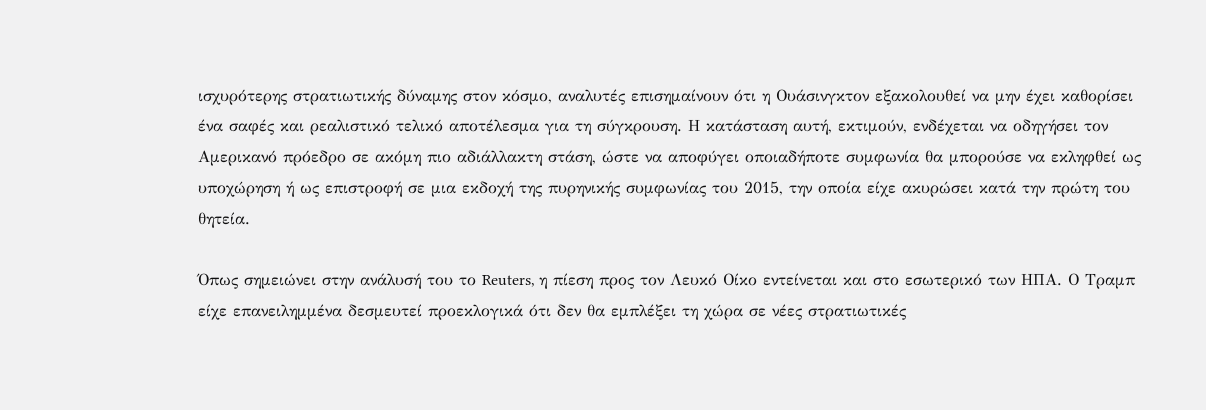ισχυρότερης στρατιωτικής δύναμης στον κόσμο, αναλυτές επισημαίνουν ότι η Ουάσινγκτον εξακολουθεί να μην έχει καθορίσει ένα σαφές και ρεαλιστικό τελικό αποτέλεσμα για τη σύγκρουση. Η κατάσταση αυτή, εκτιμούν, ενδέχεται να οδηγήσει τον Αμερικανό πρόεδρο σε ακόμη πιο αδιάλλακτη στάση, ώστε να αποφύγει οποιαδήποτε συμφωνία θα μπορούσε να εκληφθεί ως υποχώρηση ή ως επιστροφή σε μια εκδοχή της πυρηνικής συμφωνίας του 2015, την οποία είχε ακυρώσει κατά την πρώτη του θητεία.

Όπως σημειώνει στην ανάλυσή του το Reuters, η πίεση προς τον Λευκό Οίκο εντείνεται και στο εσωτερικό των ΗΠΑ. Ο Τραμπ είχε επανειλημμένα δεσμευτεί προεκλογικά ότι δεν θα εμπλέξει τη χώρα σε νέες στρατιωτικές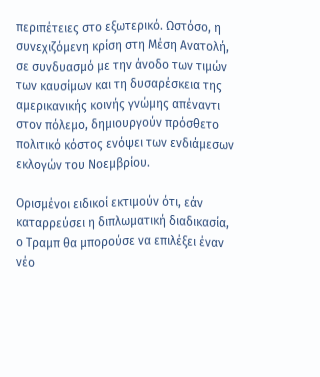περιπέτειες στο εξωτερικό. Ωστόσο, η συνεχιζόμενη κρίση στη Μέση Ανατολή, σε συνδυασμό με την άνοδο των τιμών των καυσίμων και τη δυσαρέσκεια της αμερικανικής κοινής γνώμης απέναντι στον πόλεμο, δημιουργούν πρόσθετο πολιτικό κόστος ενόψει των ενδιάμεσων εκλογών του Νοεμβρίου.

Ορισμένοι ειδικοί εκτιμούν ότι, εάν καταρρεύσει η διπλωματική διαδικασία, ο Τραμπ θα μπορούσε να επιλέξει έναν νέο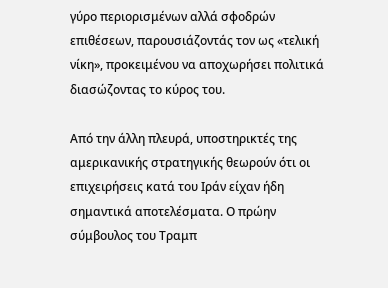γύρο περιορισμένων αλλά σφοδρών επιθέσεων, παρουσιάζοντάς τον ως «τελική νίκη», προκειμένου να αποχωρήσει πολιτικά διασώζοντας το κύρος του.

Από την άλλη πλευρά, υποστηρικτές της αμερικανικής στρατηγικής θεωρούν ότι οι επιχειρήσεις κατά του Ιράν είχαν ήδη σημαντικά αποτελέσματα. Ο πρώην σύμβουλος του Τραμπ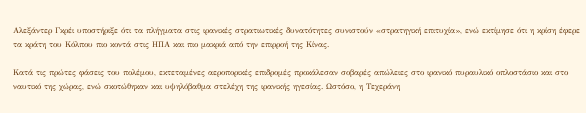Αλεξάντερ Γκρέι υποστήριξε ότι τα πλήγματα στις ιρανικές στρατιωτικές δυνατότητες συνιστούν «στρατηγική επιτυχία», ενώ εκτίμησε ότι η κρίση έφερε τα κράτη του Κόλπου πιο κοντά στις ΗΠΑ και πιο μακριά από την επιρροή της Κίνας.

Κατά τις πρώτες φάσεις του πολέμου, εκτεταμένες αεροπορικές επιδρομές προκάλεσαν σοβαρές απώλειες στο ιρανικό πυραυλικό οπλοστάσιο και στο ναυτικό της χώρας, ενώ σκοτώθηκαν και υψηλόβαθμα στελέχη της ιρανικής ηγεσίας. Ωστόσο, η Τεχεράνη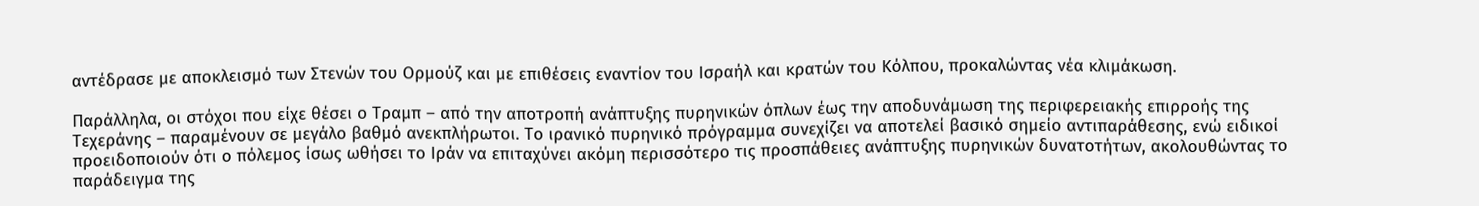αντέδρασε με αποκλεισμό των Στενών του Ορμούζ και με επιθέσεις εναντίον του Ισραήλ και κρατών του Κόλπου, προκαλώντας νέα κλιμάκωση.

Παράλληλα, οι στόχοι που είχε θέσει ο Τραμπ – από την αποτροπή ανάπτυξης πυρηνικών όπλων έως την αποδυνάμωση της περιφερειακής επιρροής της Τεχεράνης – παραμένουν σε μεγάλο βαθμό ανεκπλήρωτοι. Το ιρανικό πυρηνικό πρόγραμμα συνεχίζει να αποτελεί βασικό σημείο αντιπαράθεσης, ενώ ειδικοί προειδοποιούν ότι ο πόλεμος ίσως ωθήσει το Ιράν να επιταχύνει ακόμη περισσότερο τις προσπάθειες ανάπτυξης πυρηνικών δυνατοτήτων, ακολουθώντας το παράδειγμα της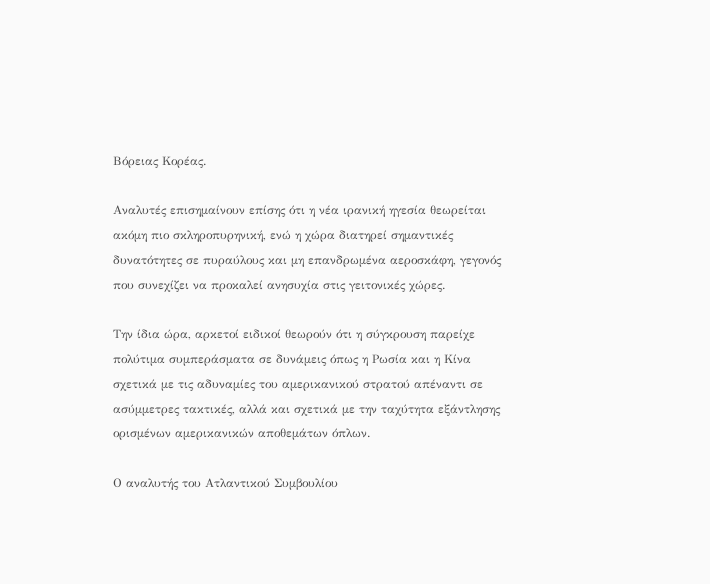Βόρειας Κορέας.

Αναλυτές επισημαίνουν επίσης ότι η νέα ιρανική ηγεσία θεωρείται ακόμη πιο σκληροπυρηνική, ενώ η χώρα διατηρεί σημαντικές δυνατότητες σε πυραύλους και μη επανδρωμένα αεροσκάφη, γεγονός που συνεχίζει να προκαλεί ανησυχία στις γειτονικές χώρες.

Την ίδια ώρα, αρκετοί ειδικοί θεωρούν ότι η σύγκρουση παρείχε πολύτιμα συμπεράσματα σε δυνάμεις όπως η Ρωσία και η Κίνα σχετικά με τις αδυναμίες του αμερικανικού στρατού απέναντι σε ασύμμετρες τακτικές, αλλά και σχετικά με την ταχύτητα εξάντλησης ορισμένων αμερικανικών αποθεμάτων όπλων.

Ο αναλυτής του Ατλαντικού Συμβουλίου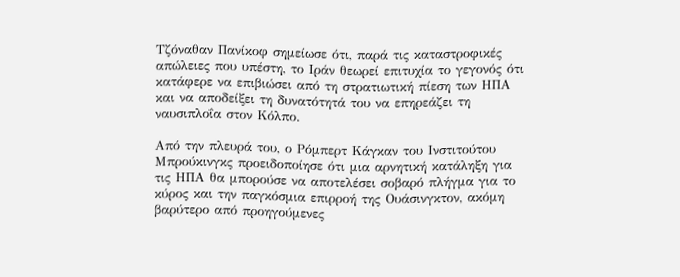Τζόναθαν Πανίκοφ σημείωσε ότι, παρά τις καταστροφικές απώλειες που υπέστη, το Ιράν θεωρεί επιτυχία το γεγονός ότι κατάφερε να επιβιώσει από τη στρατιωτική πίεση των ΗΠΑ και να αποδείξει τη δυνατότητά του να επηρεάζει τη ναυσιπλοΐα στον Κόλπο.

Από την πλευρά του, ο Ρόμπερτ Κάγκαν του Ινστιτούτου Μπρούκινγκς προειδοποίησε ότι μια αρνητική κατάληξη για τις ΗΠΑ θα μπορούσε να αποτελέσει σοβαρό πλήγμα για το κύρος και την παγκόσμια επιρροή της Ουάσινγκτον, ακόμη βαρύτερο από προηγούμενες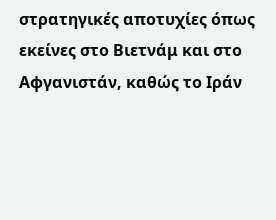στρατηγικές αποτυχίες όπως εκείνες στο Βιετνάμ και στο Αφγανιστάν, καθώς το Ιράν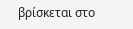βρίσκεται στο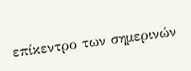επίκεντρο των σημερινών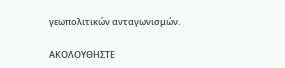γεωπολιτικών ανταγωνισμών.

ΑΚΟΛΟΥΘΗΣΤΕ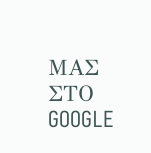ΜΑΣ ΣΤΟ GOOGLE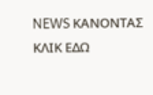NEWS ΚΑΝΟΝΤΑΣ ΚΛΙΚ ΕΔΩ